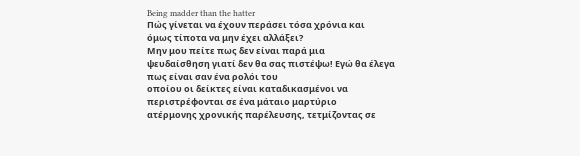Being madder than the hatter
Πώς γίνεται να έχουν περάσει τόσα χρόνια και
όμως τίποτα να μην έχει αλλάξει?
Μην μου πείτε πως δεν είναι παρά μια
ψευδαίσθηση γιατί δεν θα σας πιστέψω! Εγώ θα έλεγα πως είναι σαν ένα ρολόι του
οποίου οι δείκτες είναι καταδικασμένοι να περιστρέφονται σε ένα μάταιο μαρτύριο
ατέρμονης χρονικής παρέλευσης, τετμίζοντας σε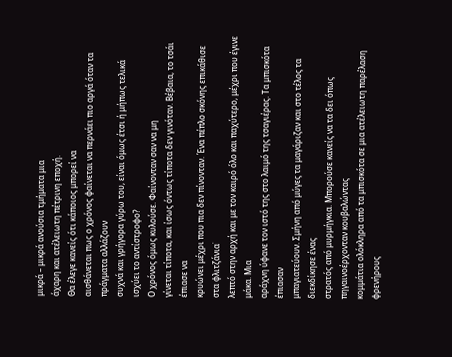μικρά – μικρά ανούσια τμήματα μια
άχαρη και ατέλειωτη πέτρινη εποχή.
Θα έλεγε κανείς ότι κάποιος μπορεί να
αισθάνεται πως ο χρόνος φαίνεται να περνάει πιο αργά όταν τα πράγματα αλλάζουν
συχνά και γρήγορα γύρω του, είναι όμως έτσι ή μήπως τελικά ισχύει το αντίστροφο?
Ο χρόνος όμως κυλούσε. Φαίνονταν σαν να μη
γίνεται τίποτα, και ίσως όντως τίποτα δεν γινόταν. Βέβαια, το τσάι έπιασε να
κρυώνει μέχρι που πια δεν πίνονταν. Ένα πέπλο σκόνης επικάθισε στα φλιτζάνια˙
λεπτό στην αρχή και με τον καιρό όλο και παχύτερο, μέχρι που έγινε μάκα. Μια
αράχνη ύφανε τον ιστό της στο λαιμό της τσαγιέρας. Τα μπισκότα έπιασαν
μπαγιατεύουν. Σμήνη από μύγες τα μαγάριζαν και στο τέλος τα διεκδίκησε ένας
στρατός από μυρμήγκια. Μπορούσε κανείς να τα δει όπως πηγαινοέρχονταν κουβαλώντας
κομμάτια ολόκληρα από τα μπισκότα σε μια ατέλειωτη παρέλαση φρενήρους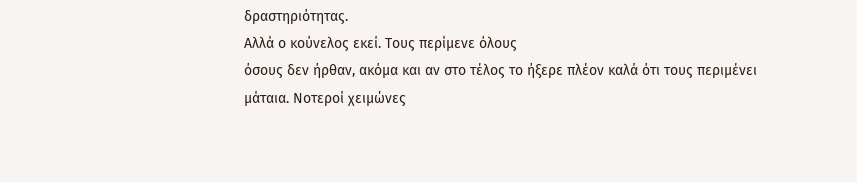δραστηριότητας.
Αλλά ο κούνελος εκεί. Τους περίμενε όλους
όσους δεν ήρθαν, ακόμα και αν στο τέλος το ήξερε πλέον καλά ότι τους περιμένει
μάταια. Νοτεροί χειμώνες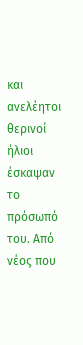και ανελέητοι θερινοί ήλιοι έσκαψαν το πρόσωπό του. Από
νέος που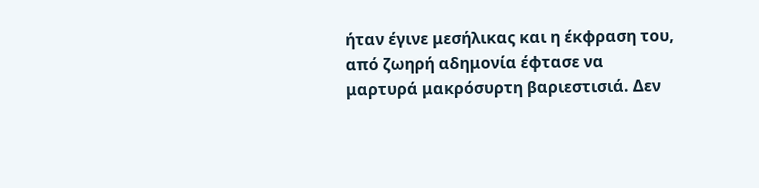ήταν έγινε μεσήλικας και η έκφραση του, από ζωηρή αδημονία έφτασε να
μαρτυρά μακρόσυρτη βαριεστισιά. Δεν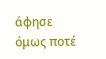άφησε όμως ποτέ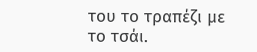του το τραπέζι με το τσάι.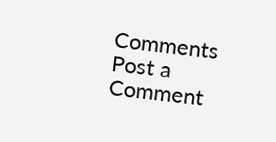Comments
Post a Comment